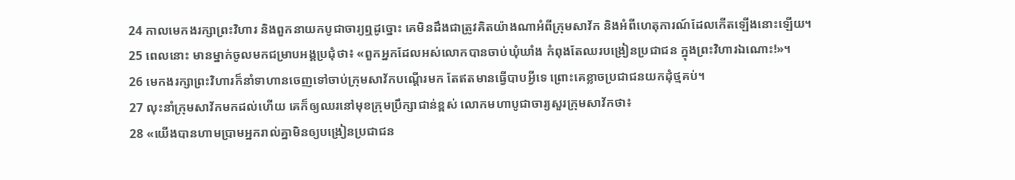24 កាលមេកងរក្សាព្រះវិហារ និងពួកនាយកបូជាចារ្យឮដូច្នោះ គេមិនដឹងជាត្រូវគិតយ៉ាងណាអំពីក្រុមសាវ័ក និងអំពីហេតុការណ៍ដែលកើតឡើងនោះឡើយ។
25 ពេលនោះ មានម្នាក់ចូលមកជម្រាបអង្គប្រជុំថា៖ «ពួកអ្នកដែលអស់លោកបានចាប់ឃុំឃាំង កំពុងតែឈរបង្រៀនប្រជាជន ក្នុងព្រះវិហារឯណោះ!»។
26 មេកងរក្សាព្រះវិហារក៏នាំទាហានចេញទៅចាប់ក្រុមសាវ័កបណ្ដើរមក តែឥតមានធ្វើបាបអ្វីទេ ព្រោះគេខ្លាចប្រជាជនយកដុំថ្មគប់។
27 លុះនាំក្រុមសាវ័កមកដល់ហើយ គេក៏ឲ្យឈរនៅមុខក្រុមប្រឹក្សាជាន់ខ្ពស់ លោកមហាបូជាចារ្យសួរក្រុមសាវ័កថា៖
28 «យើងបានហាមប្រាមអ្នករាល់គ្នាមិនឲ្យបង្រៀនប្រជាជន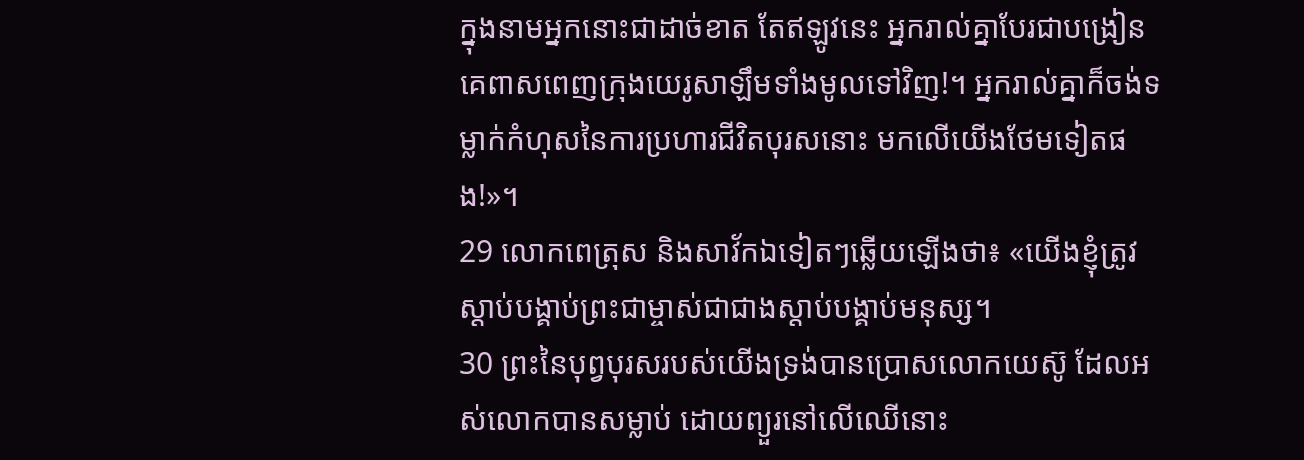ក្នុងនាមអ្នកនោះជាដាច់ខាត តែឥឡូវនេះ អ្នករាល់គ្នាបែរជាបង្រៀនគេពាសពេញក្រុងយេរូសាឡឹមទាំងមូលទៅវិញ!។ អ្នករាល់គ្នាក៏ចង់ទម្លាក់កំហុសនៃការប្រហារជីវិតបុរសនោះ មកលើយើងថែមទៀតផង!»។
29 លោកពេត្រុស និងសាវ័កឯទៀតៗឆ្លើយឡើងថា៖ «យើងខ្ញុំត្រូវស្ដាប់បង្គាប់ព្រះជាម្ចាស់ជាជាងស្ដាប់បង្គាប់មនុស្ស។
30 ព្រះនៃបុព្វបុរសរបស់យើងទ្រង់បានប្រោសលោកយេស៊ូ ដែលអស់លោកបានសម្លាប់ ដោយព្យួរនៅលើឈើនោះ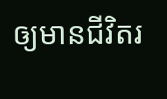ឲ្យមានជីវិតរ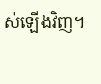ស់ឡើងវិញ។